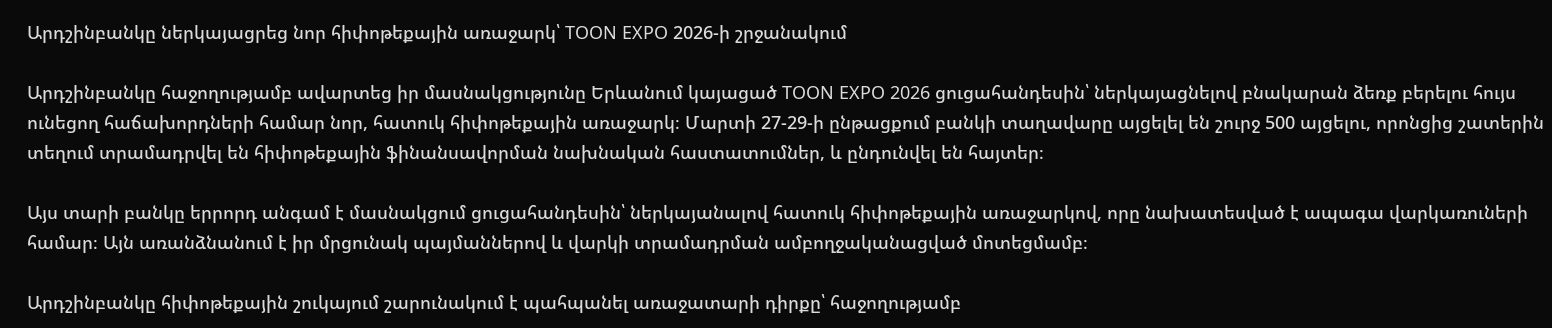Արդշինբանկը ներկայացրեց նոր հիփոթեքային առաջարկ՝ TOON EXPO 2026-ի շրջանակում

Արդշինբանկը հաջողությամբ ավարտեց իր մասնակցությունը Երևանում կայացած TOON EXPO 2026 ցուցահանդեսին՝ ներկայացնելով բնակարան ձեռք բերելու հույս ունեցող հաճախորդների համար նոր, հատուկ հիփոթեքային առաջարկ։ Մարտի 27-29-ի ընթացքում բանկի տաղավարը այցելել են շուրջ 500 այցելու, որոնցից շատերին տեղում տրամադրվել են հիփոթեքային ֆինանսավորման նախնական հաստատումներ, և ընդունվել են հայտեր։

Այս տարի բանկը երրորդ անգամ է մասնակցում ցուցահանդեսին՝ ներկայանալով հատուկ հիփոթեքային առաջարկով, որը նախատեսված է ապագա վարկառուների համար։ Այն առանձնանում է իր մրցունակ պայմաններով և վարկի տրամադրման ամբողջականացված մոտեցմամբ։

Արդշինբանկը հիփոթեքային շուկայում շարունակում է պահպանել առաջատարի դիրքը՝ հաջողությամբ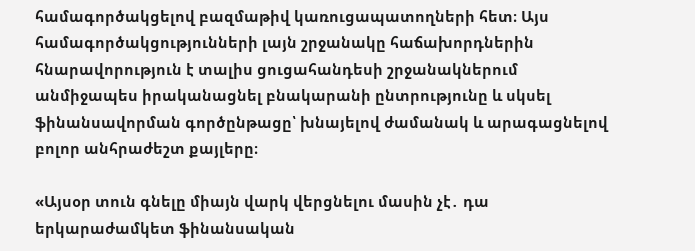համագործակցելով բազմաթիվ կառուցապատողների հետ։ Այս համագործակցությունների լայն շրջանակը հաճախորդներին հնարավորություն է տալիս ցուցահանդեսի շրջանակներում անմիջապես իրականացնել բնակարանի ընտրությունը և սկսել ֆինանսավորման գործընթացը՝ խնայելով ժամանակ և արագացնելով բոլոր անհրաժեշտ քայլերը։

«Այսօր տուն գնելը միայն վարկ վերցնելու մասին չէ․ դա երկարաժամկետ ֆինանսական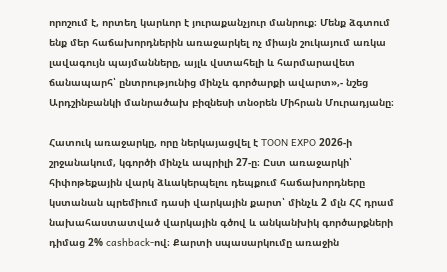որոշում է, որտեղ կարևոր է յուրաքանչյուր մանրուք։ Մենք ձգտում ենք մեր հաճախորդներին առաջարկել ոչ միայն շուկայում առկա լավագույն պայմանները, այլև վստահելի և հարմարավետ ճանապարհ՝ ընտրությունից մինչև գործարքի ավարտ»,- նշեց Արդշինբանկի մանրածախ բիզնեսի տնօրեն Միհրան Մուրադյանը։

Հատուկ առաջարկը, որը ներկայացվել է TOON EXPO 2026-ի շրջանակում, կգործի մինչև ապրիլի 27-ը։ Ըստ առաջարկի՝ հիփոթեքային վարկ ձևակերպելու դեպքում հաճախորդները կստանան պրեմիում դասի վարկային քարտ՝ մինչև 2 մլն ՀՀ դրամ նախահաստատված վարկային գծով և անկանխիկ գործարքների դիմաց 2% cashback-ով։ Քարտի սպասարկումը առաջին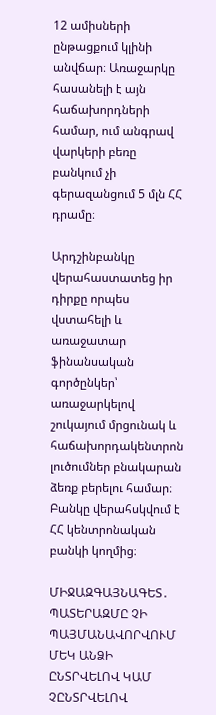12 ամիսների ընթացքում կլինի անվճար։ Առաջարկը հասանելի է այն հաճախորդների համար, ում անգրավ վարկերի բեռը բանկում չի գերազանցում 5 մլն ՀՀ դրամը։

Արդշինբանկը վերահաստատեց իր դիրքը որպես վստահելի և առաջատար ֆինանսական գործընկեր՝ առաջարկելով շուկայում մրցունակ և հաճախորդակենտրոն լուծումներ բնակարան ձեռք բերելու համար։ Բանկը վերահսկվում է ՀՀ կենտրոնական բանկի կողմից։

ՄԻՋԱԶԳԱՅՆԱԳԵՏ․ ՊԱՏԵՐԱԶՄԸ ՉԻ ՊԱՅՄԱՆԱՎՈՐՎՈՒՄ ՄԵԿ ԱՆՁԻ ԸՆՏՐՎԵԼՈՎ ԿԱՄ ՉԸՆՏՐՎԵԼՈՎ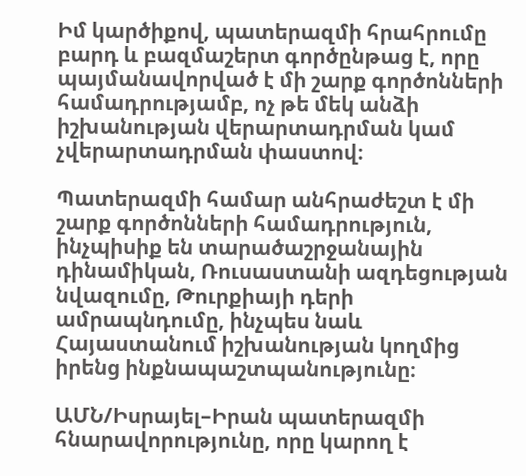Իմ կարծիքով, պատերազմի հրահրումը բարդ և բազմաշերտ գործընթաց է, որը պայմանավորված է մի շարք գործոնների համադրությամբ, ոչ թե մեկ անձի իշխանության վերարտադրման կամ չվերարտադրման փաստով։

Պատերազմի համար անհրաժեշտ է մի շարք գործոնների համադրություն, ինչպիսիք են տարածաշրջանային դինամիկան, Ռուսաստանի ազդեցության նվազումը, Թուրքիայի դերի ամրապնդումը, ինչպես նաև Հայաստանում իշխանության կողմից իրենց ինքնապաշտպանությունը։

ԱՄՆ/Իսրայել–Իրան պատերազմի հնարավորությունը, որը կարող է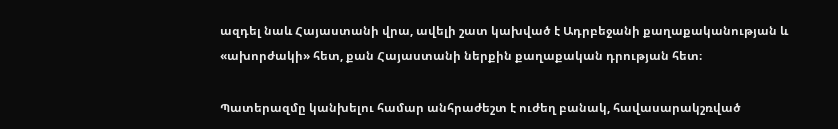ազդել նաև Հայաստանի վրա, ավելի շատ կախված է Ադրբեջանի քաղաքականության և «ախորժակի» հետ, քան Հայաստանի ներքին քաղաքական դրության հետ։

Պատերազմը կանխելու համար անհրաժեշտ է ուժեղ բանակ, հավասարակշռված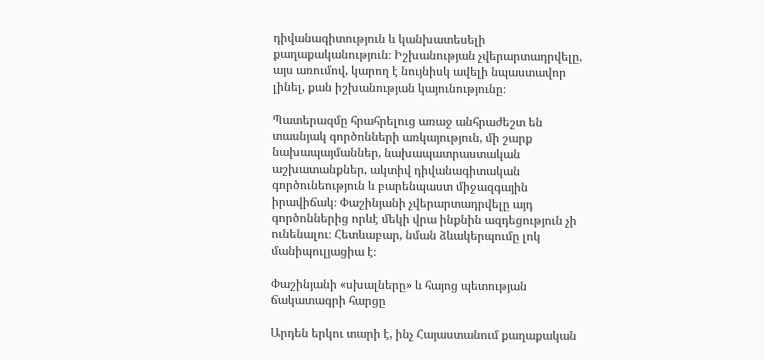դիվանագիտություն և կանխատեսելի քաղաքականություն։ Իշխանության չվերարտադրվելը, այս առումով, կարող է նույնիսկ ավելի նպաստավոր լինել, քան իշխանության կայունությունը։

Պատերազմը հրահրելուց առաջ անհրաժեշտ են տասնյակ գործոնների առկայություն, մի շարք նախապայմաններ, նախապատրաստական աշխատանքներ, ակտիվ դիվանագիտական գործունեություն և բարենպաստ միջազգային իրավիճակ։ Փաշինյանի չվերարտադրվելը այդ գործոններից որևէ մեկի վրա ինքնին ազդեցություն չի ունենալու։ Հետևաբար, նման ձևակերպումը լոկ մանիպուլյացիա է։

Փաշինյանի «սխալները» և հայոց պետության ճակատագրի հարցը

Արդեն երկու տարի է, ինչ Հայաստանում քաղաքական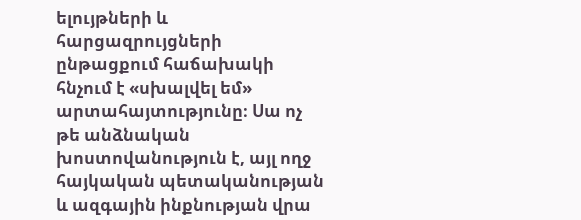ելույթների և հարցազրույցների ընթացքում հաճախակի հնչում է «սխալվել եմ» արտահայտությունը։ Սա ոչ թե անձնական խոստովանություն է, այլ ողջ հայկական պետականության և ազգային ինքնության վրա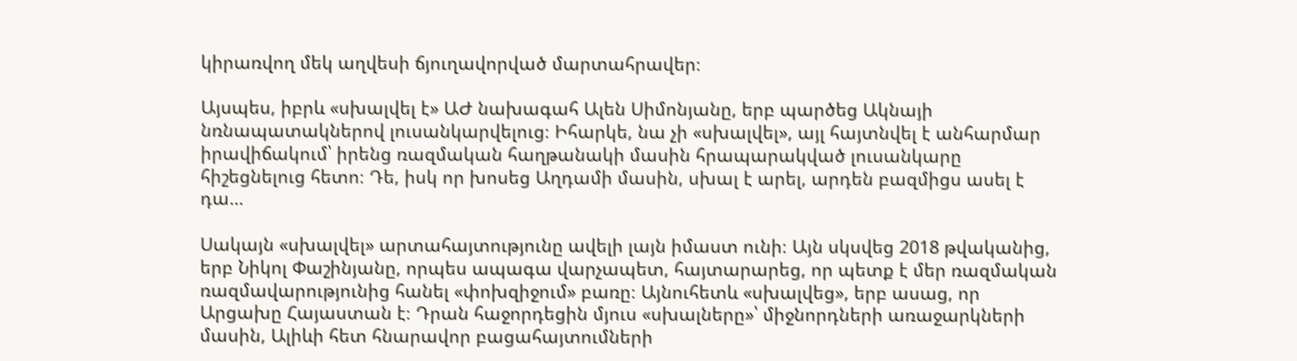կիրառվող մեկ աղվեսի ճյուղավորված մարտահրավեր։

Այսպես, իբրև «սխալվել է» ԱԺ նախագահ Ալեն Սիմոնյանը, երբ պարծեց Ակնայի նռնապատակներով լուսանկարվելուց։ Իհարկե, նա չի «սխալվել», այլ հայտնվել է անհարմար իրավիճակում՝ իրենց ռազմական հաղթանակի մասին հրապարակված լուսանկարը հիշեցնելուց հետո։ Դե, իսկ որ խոսեց Աղդամի մասին, սխալ է արել, արդեն բազմիցս ասել է դա…

Սակայն «սխալվել» արտահայտությունը ավելի լայն իմաստ ունի։ Այն սկսվեց 2018 թվականից, երբ Նիկոլ Փաշինյանը, որպես ապագա վարչապետ, հայտարարեց, որ պետք է մեր ռազմական ռազմավարությունից հանել «փոխզիջում» բառը։ Այնուհետև «սխալվեց», երբ ասաց, որ Արցախը Հայաստան է։ Դրան հաջորդեցին մյուս «սխալները»՝ միջնորդների առաջարկների մասին, Ալիևի հետ հնարավոր բացահայտումների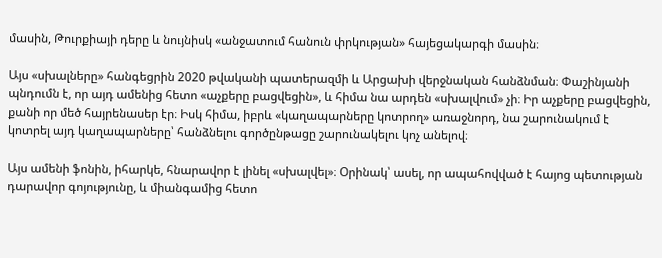մասին, Թուրքիայի դերը և նույնիսկ «անջատում հանուն փրկության» հայեցակարգի մասին։

Այս «սխալները» հանգեցրին 2020 թվականի պատերազմի և Արցախի վերջնական հանձնման։ Փաշինյանի պնդումն է, որ այդ ամենից հետո «աչքերը բացվեցին», և հիմա նա արդեն «սխալվում» չի։ Իր աչքերը բացվեցին, քանի որ մեծ հայրենասեր էր։ Իսկ հիմա, իբրև «կաղապարները կոտրող» առաջնորդ, նա շարունակում է կոտրել այդ կաղապարները՝ հանձնելու գործընթացը շարունակելու կոչ անելով։

Այս ամենի ֆոնին, իհարկե, հնարավոր է լինել «սխալվել»։ Օրինակ՝ ասել, որ ապահովված է հայոց պետության դարավոր գոյությունը, և միանգամից հետո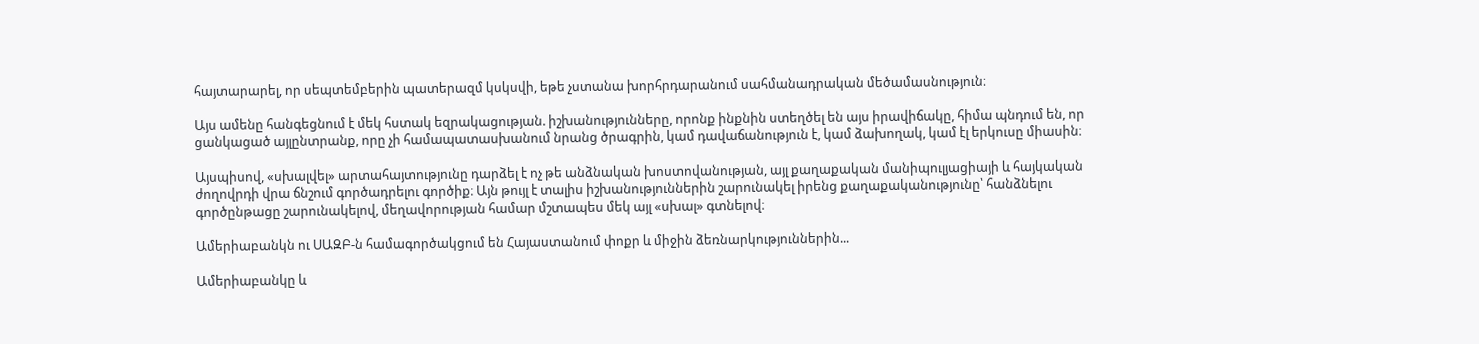հայտարարել, որ սեպտեմբերին պատերազմ կսկսվի, եթե չստանա խորհրդարանում սահմանադրական մեծամասնություն։

Այս ամենը հանգեցնում է մեկ հստակ եզրակացության. իշխանությունները, որոնք ինքնին ստեղծել են այս իրավիճակը, հիմա պնդում են, որ ցանկացած այլընտրանք, որը չի համապատասխանում նրանց ծրագրին, կամ դավաճանություն է, կամ ձախողակ, կամ էլ երկուսը միասին։

Այսպիսով, «սխալվել» արտահայտությունը դարձել է ոչ թե անձնական խոստովանության, այլ քաղաքական մանիպուլյացիայի և հայկական ժողովրդի վրա ճնշում գործադրելու գործիք։ Այն թույլ է տալիս իշխանություններին շարունակել իրենց քաղաքականությունը՝ հանձնելու գործընթացը շարունակելով, մեղավորության համար մշտապես մեկ այլ «սխալ» գտնելով։

Ամերիաբանկն ու ՍԱԶԲ-ն համագործակցում են Հայաստանում փոքր և միջին ձեռնարկություններին...

Ամերիաբանկը և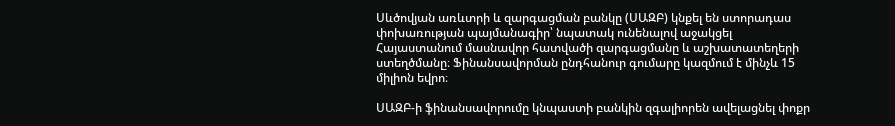Սևծովյան առևտրի և զարգացման բանկը (ՍԱԶԲ) կնքել են ստորադաս փոխառության պայմանագիր՝ նպատակ ունենալով աջակցել Հայաստանում մասնավոր հատվածի զարգացմանը և աշխատատեղերի ստեղծմանը։ Ֆինանսավորման ընդհանուր գումարը կազմում է մինչև 15 միլիոն եվրո։

ՍԱԶԲ-ի ֆինանսավորումը կնպաստի բանկին զգալիորեն ավելացնել փոքր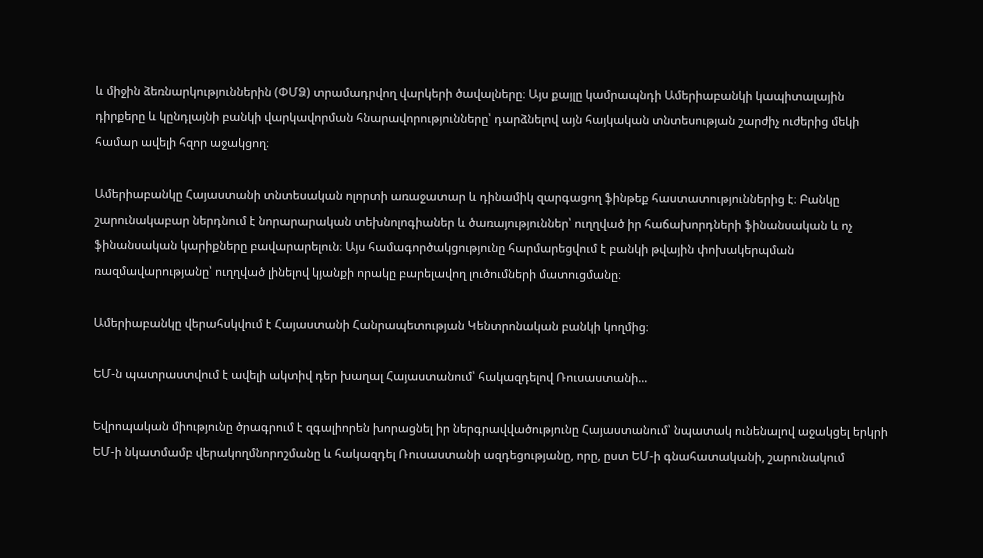և միջին ձեռնարկություններին (ՓՄՁ) տրամադրվող վարկերի ծավալները։ Այս քայլը կամրապնդի Ամերիաբանկի կապիտալային դիրքերը և կընդլայնի բանկի վարկավորման հնարավորությունները՝ դարձնելով այն հայկական տնտեսության շարժիչ ուժերից մեկի համար ավելի հզոր աջակցող։

Ամերիաբանկը Հայաստանի տնտեսական ոլորտի առաջատար և դինամիկ զարգացող ֆինթեք հաստատություններից է։ Բանկը շարունակաբար ներդնում է նորարարական տեխնոլոգիաներ և ծառայություններ՝ ուղղված իր հաճախորդների ֆինանսական և ոչ ֆինանսական կարիքները բավարարելուն։ Այս համագործակցությունը հարմարեցվում է բանկի թվային փոխակերպման ռազմավարությանը՝ ուղղված լինելով կյանքի որակը բարելավող լուծումների մատուցմանը։

Ամերիաբանկը վերահսկվում է Հայաստանի Հանրապետության Կենտրոնական բանկի կողմից։

ԵՄ-ն պատրաստվում է ավելի ակտիվ դեր խաղալ Հայաստանում՝ հակազդելով Ռուսաստանի...

Եվրոպական միությունը ծրագրում է զգալիորեն խորացնել իր ներգրավվածությունը Հայաստանում՝ նպատակ ունենալով աջակցել երկրի ԵՄ-ի նկատմամբ վերակողմնորոշմանը և հակազդել Ռուսաստանի ազդեցությանը, որը, ըստ ԵՄ-ի գնահատականի, շարունակում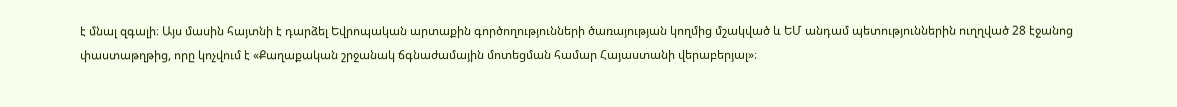է մնալ զգալի։ Այս մասին հայտնի է դարձել Եվրոպական արտաքին գործողությունների ծառայության կողմից մշակված և ԵՄ անդամ պետություններին ուղղված 28 էջանոց փաստաթղթից, որը կոչվում է «Քաղաքական շրջանակ ճգնաժամային մոտեցման համար Հայաստանի վերաբերյալ»։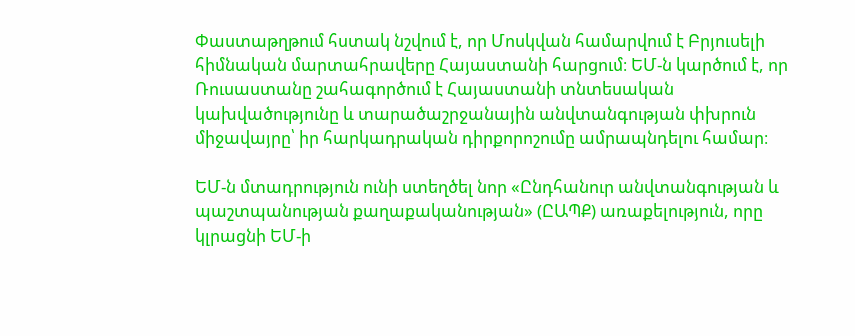Փաստաթղթում հստակ նշվում է, որ Մոսկվան համարվում է Բրյուսելի հիմնական մարտահրավերը Հայաստանի հարցում։ ԵՄ-ն կարծում է, որ Ռուսաստանը շահագործում է Հայաստանի տնտեսական կախվածությունը և տարածաշրջանային անվտանգության փխրուն միջավայրը՝ իր հարկադրական դիրքորոշումը ամրապնդելու համար։

ԵՄ-ն մտադրություն ունի ստեղծել նոր «Ընդհանուր անվտանգության և պաշտպանության քաղաքականության» (ԸԱՊՔ) առաքելություն, որը կլրացնի ԵՄ-ի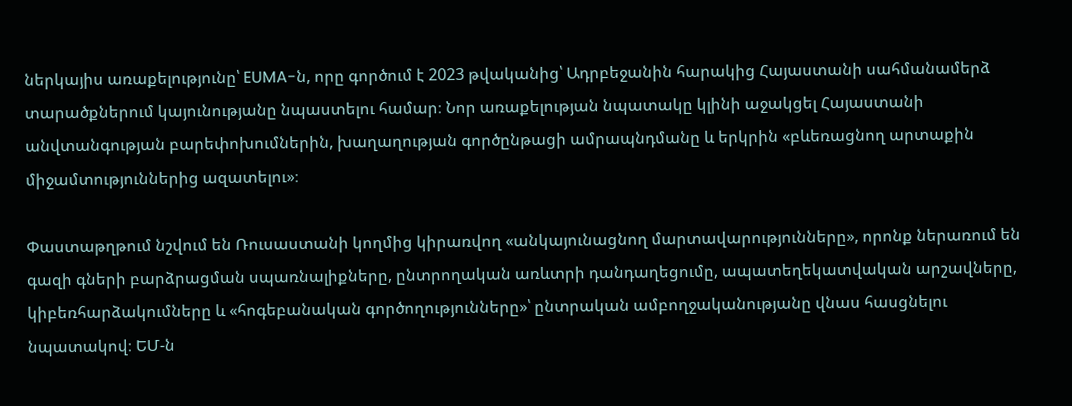ներկայիս առաքելությունը՝ EUMA-ն, որը գործում է 2023 թվականից՝ Ադրբեջանին հարակից Հայաստանի սահմանամերձ տարածքներում կայունությանը նպաստելու համար։ Նոր առաքելության նպատակը կլինի աջակցել Հայաստանի անվտանգության բարեփոխումներին, խաղաղության գործընթացի ամրապնդմանը և երկրին «բևեռացնող արտաքին միջամտություններից ազատելու»։

Փաստաթղթում նշվում են Ռուսաստանի կողմից կիրառվող «անկայունացնող մարտավարությունները», որոնք ներառում են գազի գների բարձրացման սպառնալիքները, ընտրողական առևտրի դանդաղեցումը, ապատեղեկատվական արշավները, կիբեռհարձակումները և «հոգեբանական գործողությունները»՝ ընտրական ամբողջականությանը վնաս հասցնելու նպատակով։ ԵՄ-ն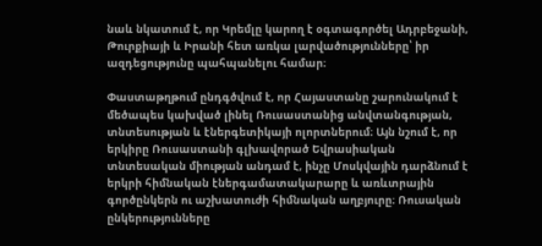նաև նկատում է, որ Կրեմլը կարող է օգտագործել Ադրբեջանի, Թուրքիայի և Իրանի հետ առկա լարվածությունները՝ իր ազդեցությունը պահպանելու համար։

Փաստաթղթում ընդգծվում է, որ Հայաստանը շարունակում է մեծապես կախված լինել Ռուսաստանից անվտանգության, տնտեսության և էներգետիկայի ոլորտներում։ Այն նշում է, որ երկիրը Ռուսաստանի գլխավորած Եվրասիական տնտեսական միության անդամ է, ինչը Մոսկվային դարձնում է երկրի հիմնական էներգամատակարարը և առևտրային գործընկերն ու աշխատուժի հիմնական աղբյուրը։ Ռուսական ընկերությունները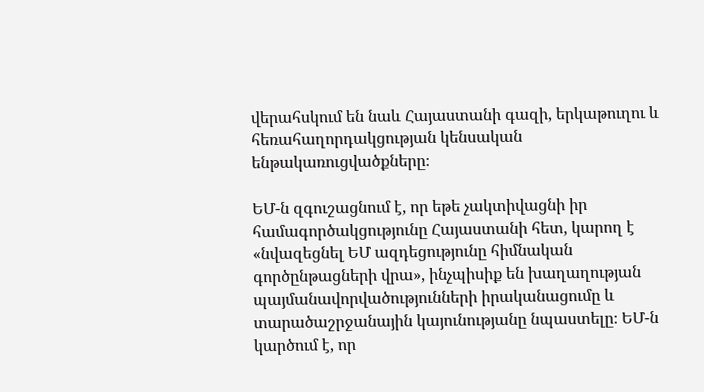վերահսկում են նաև Հայաստանի գազի, երկաթուղու և հեռահաղորդակցության կենսական ենթակառուցվածքները։

ԵՄ-ն զգուշացնում է, որ եթե չակտիվացնի իր համագործակցությունը Հայաստանի հետ, կարող է «նվազեցնել ԵՄ ազդեցությունը հիմնական գործընթացների վրա», ինչպիսիք են խաղաղության պայմանավորվածությունների իրականացումը և տարածաշրջանային կայունությանը նպաստելը։ ԵՄ-ն կարծում է, որ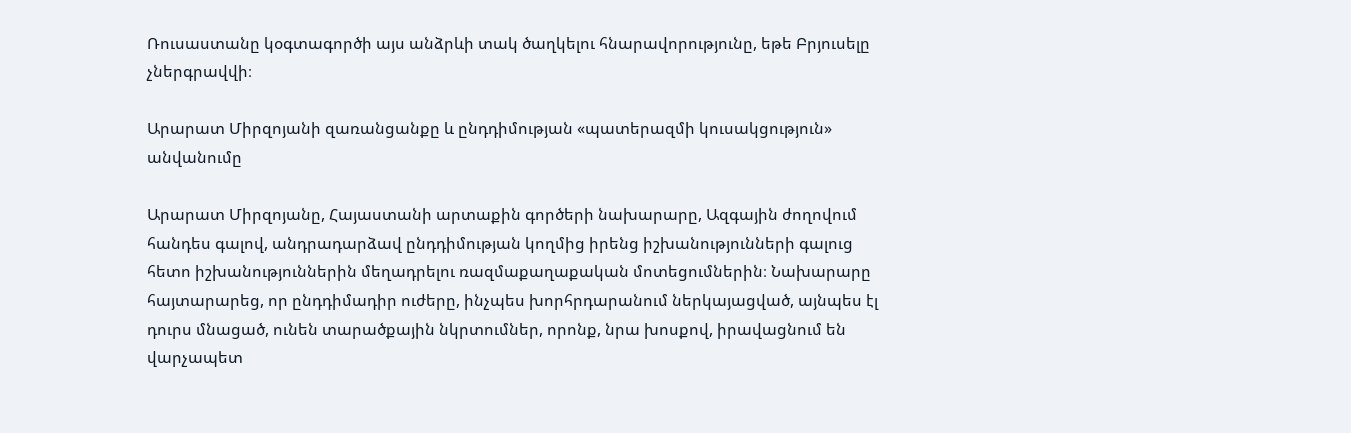Ռուսաստանը կօգտագործի այս անձրևի տակ ծաղկելու հնարավորությունը, եթե Բրյուսելը չներգրավվի։

Արարատ Միրզոյանի զառանցանքը և ընդդիմության «պատերազմի կուսակցություն» անվանումը

Արարատ Միրզոյանը, Հայաստանի արտաքին գործերի նախարարը, Ազգային ժողովում հանդես գալով, անդրադարձավ ընդդիմության կողմից իրենց իշխանությունների գալուց հետո իշխանություններին մեղադրելու ռազմաքաղաքական մոտեցումներին։ Նախարարը հայտարարեց, որ ընդդիմադիր ուժերը, ինչպես խորհրդարանում ներկայացված, այնպես էլ դուրս մնացած, ունեն տարածքային նկրտումներ, որոնք, նրա խոսքով, իրավացնում են վարչապետ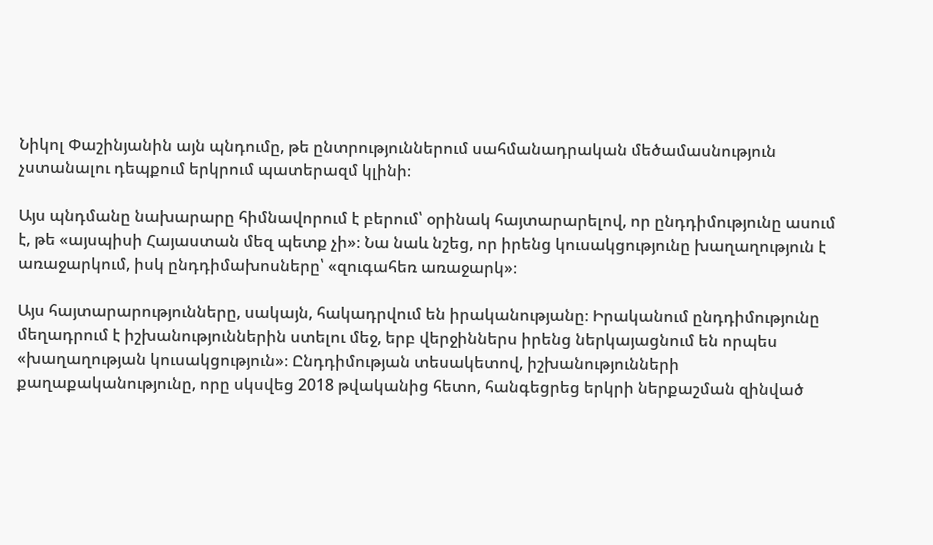Նիկոլ Փաշինյանին այն պնդումը, թե ընտրություններում սահմանադրական մեծամասնություն չստանալու դեպքում երկրում պատերազմ կլինի։

Այս պնդմանը նախարարը հիմնավորում է բերում՝ օրինակ հայտարարելով, որ ընդդիմությունը ասում է, թե «այսպիսի Հայաստան մեզ պետք չի»։ Նա նաև նշեց, որ իրենց կուսակցությունը խաղաղություն է առաջարկում, իսկ ընդդիմախոսները՝ «զուգահեռ առաջարկ»։

Այս հայտարարությունները, սակայն, հակադրվում են իրականությանը։ Իրականում ընդդիմությունը մեղադրում է իշխանություններին ստելու մեջ, երբ վերջիններս իրենց ներկայացնում են որպես «խաղաղության կուսակցություն»։ Ընդդիմության տեսակետով, իշխանությունների քաղաքականությունը, որը սկսվեց 2018 թվականից հետո, հանգեցրեց երկրի ներքաշման զինված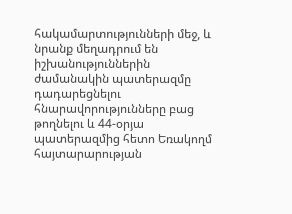հակամարտությունների մեջ, և նրանք մեղադրում են իշխանություններին ժամանակին պատերազմը դադարեցնելու հնարավորությունները բաց թողնելու և 44-օրյա պատերազմից հետո Եռակողմ հայտարարության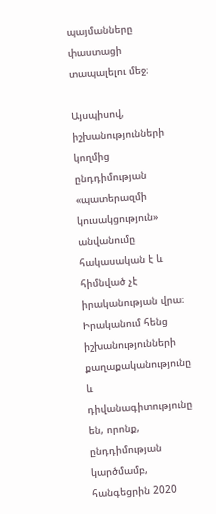պայմանները փաստացի տապալելու մեջ։

Այսպիսով, իշխանությունների կողմից ընդդիմության «պատերազմի կուսակցություն» անվանումը հակասական է և հիմնված չէ իրականության վրա։ Իրականում հենց իշխանությունների քաղաքականությունը և դիվանագիտությունը են, որոնք, ընդդիմության կարծմամբ, հանգեցրին 2020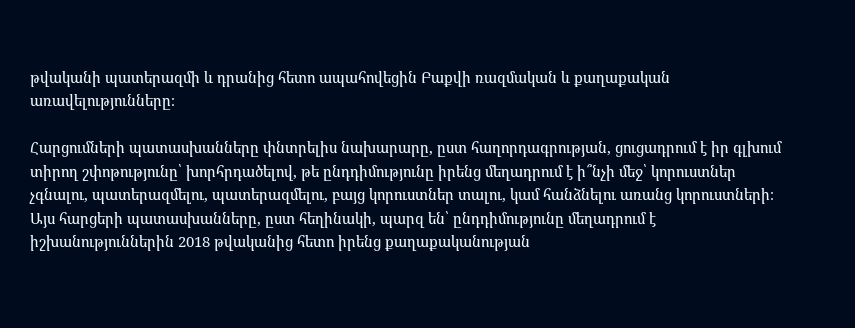թվականի պատերազմի և դրանից հետո ապահովեցին Բաքվի ռազմական և քաղաքական առավելությունները։

Հարցումների պատասխանները փնտրելիս նախարարը, ըստ հաղորդագրության, ցուցադրում է իր գլխում տիրող շփոթությունը՝ խորհրդածելով, թե ընդդիմությունը իրենց մեղադրում է ի՞նչի մեջ՝ կորուստներ չգնալու, պատերազմելու, պատերազմելու, բայց կորուստներ տալու, կամ հանձնելու առանց կորուստների։ Այս հարցերի պատասխանները, ըստ հեղինակի, պարզ են՝ ընդդիմությունը մեղադրում է իշխանություններին 2018 թվականից հետո իրենց քաղաքականության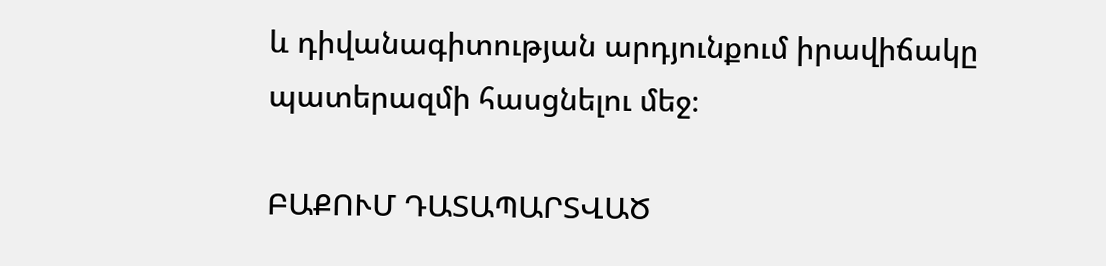և դիվանագիտության արդյունքում իրավիճակը պատերազմի հասցնելու մեջ։

ԲԱՔՈՒՄ ԴԱՏԱՊԱՐՏՎԱԾ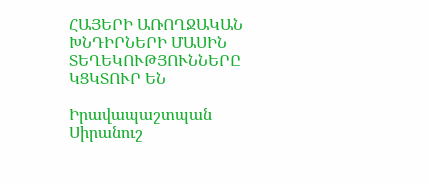ՀԱՅԵՐԻ ԱՌՈՂՋԱԿԱՆ ԽՆԴԻՐՆԵՐԻ ՄԱՍԻՆ ՏԵՂԵԿՈՒԹՅՈՒՆՆԵՐԸ ԿՑԿՏՈՒՐ ԵՆ

Իրավապաշտպան Սիրանուշ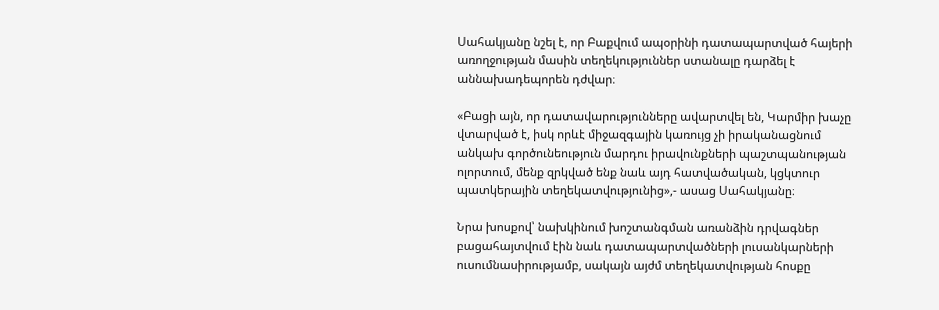Սահակյանը նշել է, որ Բաքվում ապօրինի դատապարտված հայերի առողջության մասին տեղեկություններ ստանալը դարձել է աննախադեպորեն դժվար։

«Բացի այն, որ դատավարությունները ավարտվել են, Կարմիր խաչը վտարված է, իսկ որևէ միջազգային կառույց չի իրականացնում անկախ գործունեություն մարդու իրավունքների պաշտպանության ոլորտում, մենք զրկված ենք նաև այդ հատվածական, կցկտուր պատկերային տեղեկատվությունից»,- ասաց Սահակյանը։

Նրա խոսքով՝ նախկինում խոշտանգման առանձին դրվագներ բացահայտվում էին նաև դատապարտվածների լուսանկարների ուսումնասիրությամբ, սակայն այժմ տեղեկատվության հոսքը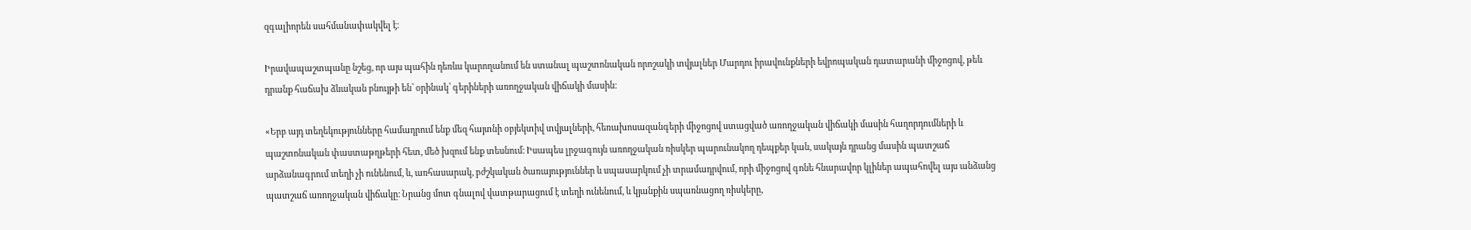զգալիորեն սահմանափակվել է։

Իրավապաշտպանը նշեց, որ այս պահին դեռևս կարողանում են ստանալ պաշտոնական որոշակի տվյալներ Մարդու իրավունքների եվրոպական դատարանի միջոցով, թեև դրանք հաճախ ձևական բնույթի են՝ օրինակ՝ գերիների առողջական վիճակի մասին։

«Երբ այդ տեղեկությունները համադրում ենք մեզ հայտնի օբյեկտիվ տվյալների, հեռախոսազանգերի միջոցով ստացված առողջական վիճակի մասին հաղորդումների և պաշտոնական փաստաթղթերի հետ, մեծ խզում ենք տեսնում։ Իսապես լրջագույն առողջական ռիսկեր պարունակող դեպքեր կան, սակայն դրանց մասին պատշաճ արձանագրում տեղի չի ունենում, և, առհասարակ, բժշկական ծառայություններ և սպասարկում չի տրամադրվում, որի միջոցով գոնե հնարավոր կլիներ ապահովել այս անձանց պատշաճ առողջական վիճակը։ Նրանց մոտ գնալով վատթարացում է տեղի ունենում, և կյանքին սպառնացող ռիսկերը,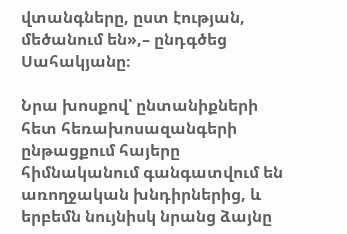վտանգները, ըստ էության, մեծանում են»,– ընդգծեց Սահակյանը։

Նրա խոսքով՝ ընտանիքների հետ հեռախոսազանգերի ընթացքում հայերը հիմնականում գանգատվում են առողջական խնդիրներից, և երբեմն նույնիսկ նրանց ձայնը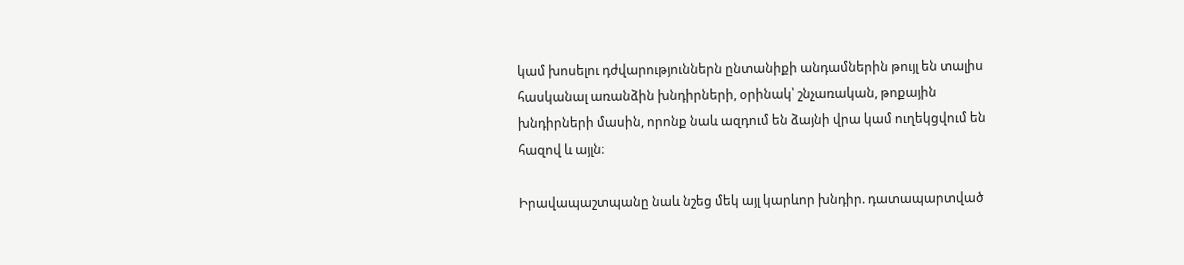կամ խոսելու դժվարություններն ընտանիքի անդամներին թույլ են տալիս հասկանալ առանձին խնդիրների, օրինակ՝ շնչառական, թոքային խնդիրների մասին, որոնք նաև ազդում են ձայնի վրա կամ ուղեկցվում են հազով և այլն։

Իրավապաշտպանը նաև նշեց մեկ այլ կարևոր խնդիր. դատապարտված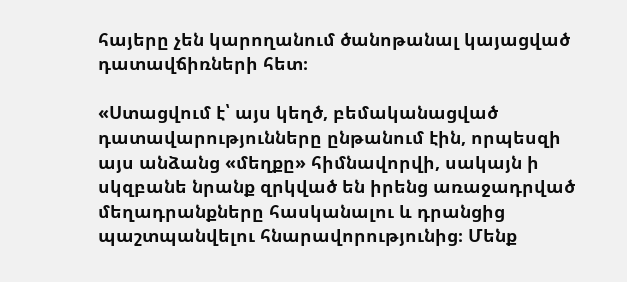հայերը չեն կարողանում ծանոթանալ կայացված դատավճիռների հետ։

«Ստացվում է՝ այս կեղծ, բեմականացված դատավարությունները ընթանում էին, որպեսզի այս անձանց «մեղքը» հիմնավորվի, սակայն ի սկզբանե նրանք զրկված են իրենց առաջադրված մեղադրանքները հասկանալու և դրանցից պաշտպանվելու հնարավորությունից։ Մենք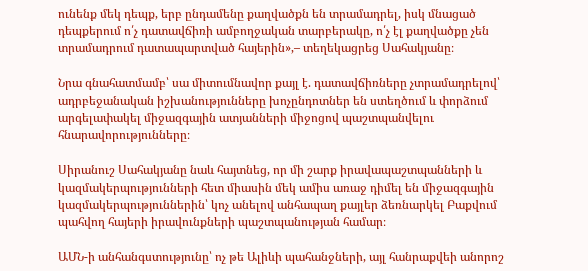ունենք մեկ դեպք, երբ ընդամենը քաղվածքն են տրամադրել, իսկ մնացած դեպքերում ո՛չ դատավճիռի ամբողջական տարբերակը, ո՛չ էլ քաղվածքը չեն տրամադրում դատապարտված հայերին»,– տեղեկացրեց Սահակյանը։

Նրա գնահատմամբ՝ սա միտումնավոր քայլ է. դատավճիռները չտրամադրելով՝ ադրբեջանական իշխանությունները խոչընդոտներ են ստեղծում և փորձում արգելափակել միջազգային ատյանների միջոցով պաշտպանվելու հնարավորությունները։

Սիրանուշ Սահակյանը նաև հայտնեց, որ մի շարք իրավապաշտպանների և կազմակերպությունների հետ միասին մեկ ամիս առաջ դիմել են միջազգային կազմակերպություններին՝ կոչ անելով անհապաղ քայլեր ձեռնարկել Բաքվում պահվող հայերի իրավունքների պաշտպանության համար։

ԱՄՆ-ի անհանգստությունը՝ ոչ թե Ալիևի պահանջների, այլ հանրաքվեի անորոշ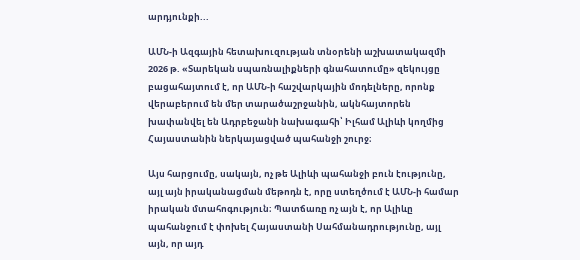արդյունքի...

ԱՄՆ-ի Ազգային հետախուզության տնօրենի աշխատակազմի 2026 թ. «Տարեկան սպառնալիքների գնահատումը» զեկույցը բացահայտում է, որ ԱՄՆ-ի հաշվարկային մոդելները, որոնք վերաբերում են մեր տարածաշրջանին, ակնհայտորեն խափանվել են Ադրբեջանի նախագահի՝ Իլհամ Ալիևի կողմից Հայաստանին ներկայացված պահանջի շուրջ։

Այս հարցումը, սակայն, ոչ թե Ալիևի պահանջի բուն էությունը, այլ այն իրականացման մեթոդն է, որը ստեղծում է ԱՄՆ-ի համար իրական մտահոգություն։ Պատճառը ոչ այն է, որ Ալիևը պահանջում է փոխել Հայաստանի Սահմանադրությունը, այլ այն, որ այդ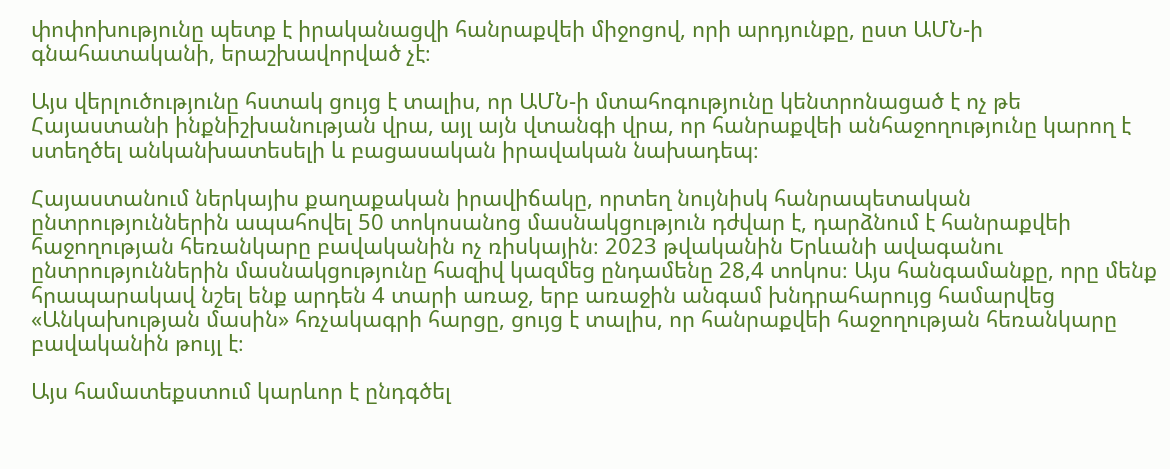փոփոխությունը պետք է իրականացվի հանրաքվեի միջոցով, որի արդյունքը, ըստ ԱՄՆ-ի գնահատականի, երաշխավորված չէ։

Այս վերլուծությունը հստակ ցույց է տալիս, որ ԱՄՆ-ի մտահոգությունը կենտրոնացած է ոչ թե Հայաստանի ինքնիշխանության վրա, այլ այն վտանգի վրա, որ հանրաքվեի անհաջողությունը կարող է ստեղծել անկանխատեսելի և բացասական իրավական նախադեպ։

Հայաստանում ներկայիս քաղաքական իրավիճակը, որտեղ նույնիսկ հանրապետական ընտրություններին ապահովել 50 տոկոսանոց մասնակցություն դժվար է, դարձնում է հանրաքվեի հաջողության հեռանկարը բավականին ոչ ռիսկային։ 2023 թվականին Երևանի ավագանու ընտրություններին մասնակցությունը հազիվ կազմեց ընդամենը 28,4 տոկոս։ Այս հանգամանքը, որը մենք հրապարակավ նշել ենք արդեն 4 տարի առաջ, երբ առաջին անգամ խնդրահարույց համարվեց «Անկախության մասին» հռչակագրի հարցը, ցույց է տալիս, որ հանրաքվեի հաջողության հեռանկարը բավականին թույլ է։

Այս համատեքստում կարևոր է ընդգծել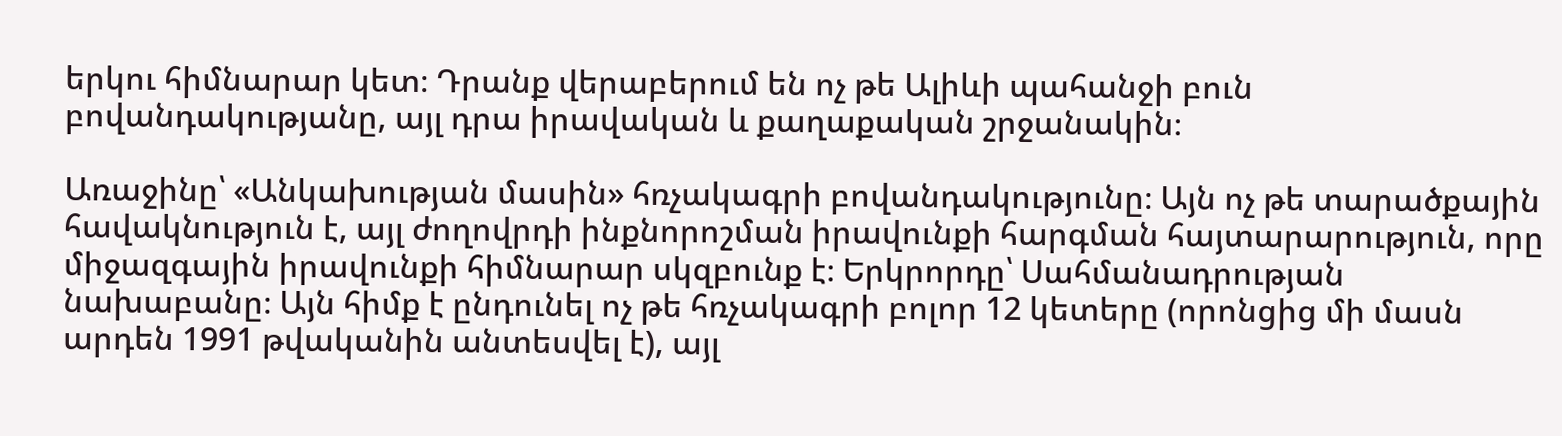երկու հիմնարար կետ։ Դրանք վերաբերում են ոչ թե Ալիևի պահանջի բուն բովանդակությանը, այլ դրա իրավական և քաղաքական շրջանակին։

Առաջինը՝ «Անկախության մասին» հռչակագրի բովանդակությունը։ Այն ոչ թե տարածքային հավակնություն է, այլ ժողովրդի ինքնորոշման իրավունքի հարգման հայտարարություն, որը միջազգային իրավունքի հիմնարար սկզբունք է։ Երկրորդը՝ Սահմանադրության նախաբանը։ Այն հիմք է ընդունել ոչ թե հռչակագրի բոլոր 12 կետերը (որոնցից մի մասն արդեն 1991 թվականին անտեսվել է), այլ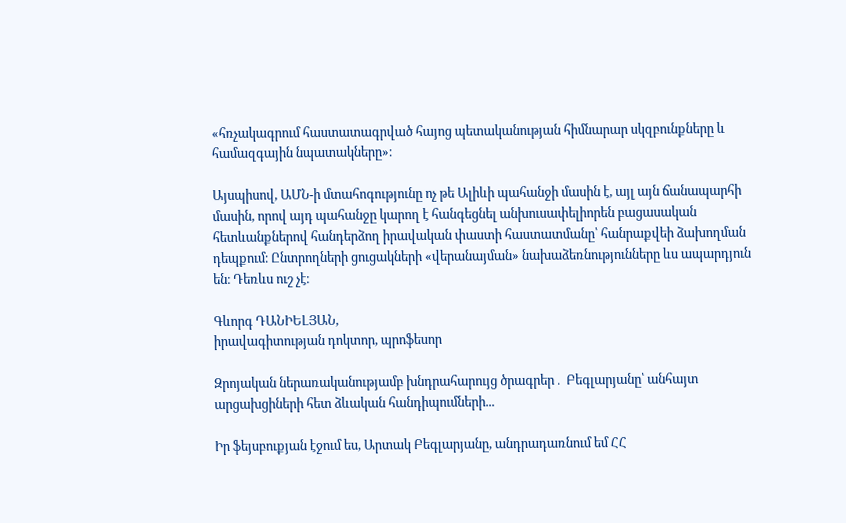«հռչակագրում հաստատագրված հայոց պետականության հիմնարար սկզբունքները և համազգային նպատակները»։

Այսպիսով, ԱՄՆ-ի մտահոգությունը ոչ թե Ալիևի պահանջի մասին է, այլ այն ճանապարհի մասին, որով այդ պահանջը կարող է հանգեցնել անխուսափելիորեն բացասական հետևանքներով հանդերձող իրավական փաստի հաստատմանը՝ հանրաքվեի ձախողման դեպքում։ Ընտրողների ցուցակների «վերանայման» նախաձեռնությունները ևս ապարդյուն են։ Դեռևս ուշ չէ։

Գևորգ ԴԱՆԻԵԼՅԱՆ,
իրավագիտության դոկտոր, պրոֆեսոր

Զրոյական ներառականությամբ խնդրահարույց ծրագրեր․ Բեգլարյանը՝ անհայտ արցախցիների հետ ձևական հանդիպումների...

Իր ֆեյսբուքյան էջում ես, Արտակ Բեգլարյանը, անդրադառնում եմ ՀՀ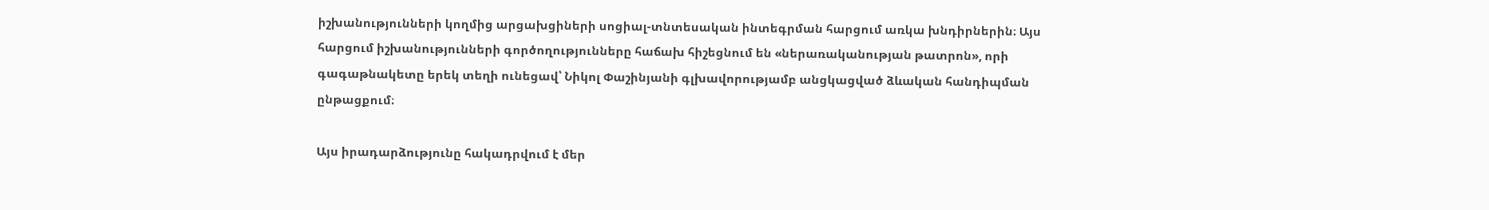իշխանությունների կողմից արցախցիների սոցիալ-տնտեսական ինտեգրման հարցում առկա խնդիրներին։ Այս հարցում իշխանությունների գործողությունները հաճախ հիշեցնում են «ներառականության թատրոն», որի գագաթնակետը երեկ տեղի ունեցավ՝ Նիկոլ Փաշինյանի գլխավորությամբ անցկացված ձևական հանդիպման ընթացքում։

Այս իրադարձությունը հակադրվում է մեր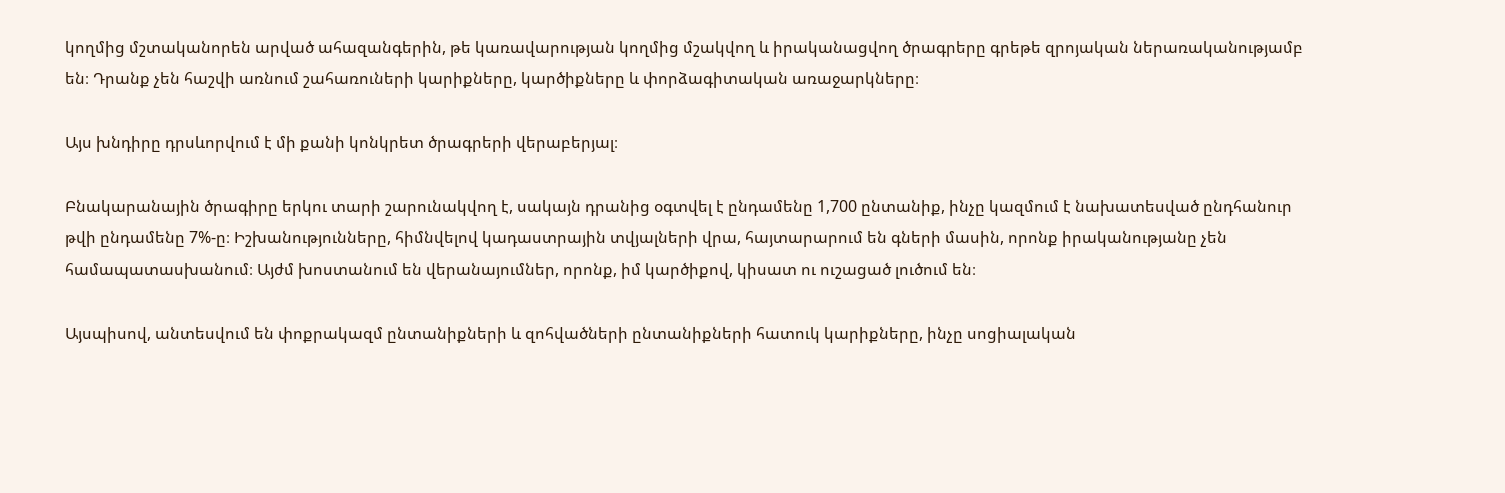կողմից մշտականորեն արված ահազանգերին, թե կառավարության կողմից մշակվող և իրականացվող ծրագրերը գրեթե զրոյական ներառականությամբ են։ Դրանք չեն հաշվի առնում շահառուների կարիքները, կարծիքները և փորձագիտական առաջարկները։

Այս խնդիրը դրսևորվում է մի քանի կոնկրետ ծրագրերի վերաբերյալ։

Բնակարանային ծրագիրը երկու տարի շարունակվող է, սակայն դրանից օգտվել է ընդամենը 1,700 ընտանիք, ինչը կազմում է նախատեսված ընդհանուր թվի ընդամենը 7%-ը։ Իշխանությունները, հիմնվելով կադաստրային տվյալների վրա, հայտարարում են գների մասին, որոնք իրականությանը չեն համապատասխանում։ Այժմ խոստանում են վերանայումներ, որոնք, իմ կարծիքով, կիսատ ու ուշացած լուծում են։

Այսպիսով, անտեսվում են փոքրակազմ ընտանիքների և զոհվածների ընտանիքների հատուկ կարիքները, ինչը սոցիալական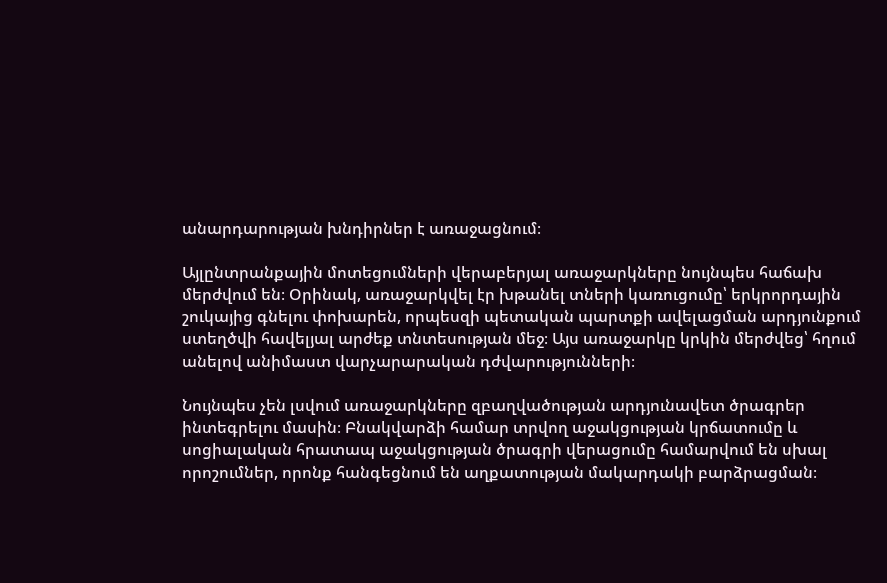անարդարության խնդիրներ է առաջացնում։

Այլընտրանքային մոտեցումների վերաբերյալ առաջարկները նույնպես հաճախ մերժվում են։ Օրինակ, առաջարկվել էր խթանել տների կառուցումը՝ երկրորդային շուկայից գնելու փոխարեն, որպեսզի պետական պարտքի ավելացման արդյունքում ստեղծվի հավելյալ արժեք տնտեսության մեջ։ Այս առաջարկը կրկին մերժվեց՝ հղում անելով անիմաստ վարչարարական դժվարությունների։

Նույնպես չեն լսվում առաջարկները զբաղվածության արդյունավետ ծրագրեր ինտեգրելու մասին։ Բնակվարձի համար տրվող աջակցության կրճատումը և սոցիալական հրատապ աջակցության ծրագրի վերացումը համարվում են սխալ որոշումներ, որոնք հանգեցնում են աղքատության մակարդակի բարձրացման։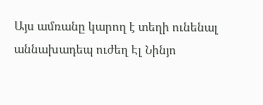Այս ամռանը կարող է տեղի ունենալ աննախադեպ ուժեղ Էլ Նինյո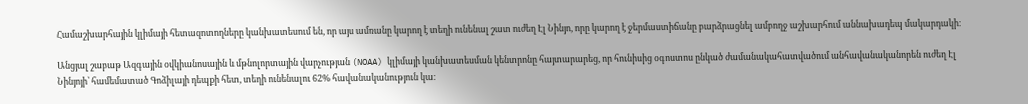Համաշխարհային կլիմայի հետազոտողները կանխատեսում են, որ այս ամռանը կարող է տեղի ունենալ շատ ուժեղ Էլ Նինյո, որը կարող է ջերմաստիճանը բարձրացնել ամբողջ աշխարհում աննախադեպ մակարդակի։

Անցյալ շաբաթ Ազգային օվկիանոսային և մթնոլորտային վարչության (NOAA) կլիմայի կանխատեսման կենտրոնը հայտարարեց, որ հունիսից օգոստոս ընկած ժամանակահատվածում անհավանականորեն ուժեղ Էլ Նինյոյի՝ համեմատած Գոձիլայի դեպքի հետ, տեղի ունենալու 62% հավանականություն կա։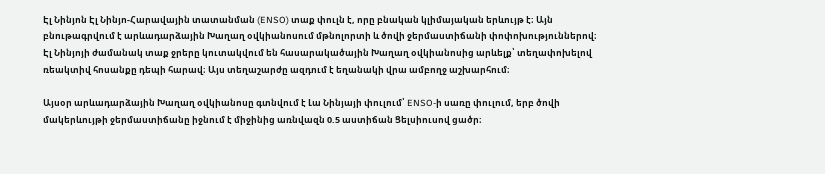Էլ Նինյոն Էլ Նինյո-Հարավային տատանման (ENSO) տաք փուլն է, որը բնական կլիմայական երևույթ է։ Այն բնութագրվում է արևադարձային Խաղաղ օվկիանոսում մթնոլորտի և ծովի ջերմաստիճանի փոփոխություններով։ Էլ Նինյոյի ժամանակ տաք ջրերը կուտակվում են հասարակածային Խաղաղ օվկիանոսից արևելք՝ տեղափոխելով ռեակտիվ հոսանքը դեպի հարավ։ Այս տեղաշարժը ազդում է եղանակի վրա ամբողջ աշխարհում։

Այսօր արևադարձային Խաղաղ օվկիանոսը գտնվում է Լա Նինյայի փուլում՝ ENSO-ի սառը փուլում, երբ ծովի մակերևույթի ջերմաստիճանը իջնում է միջինից առնվազն 0.5 աստիճան Ցելսիուսով ցածր։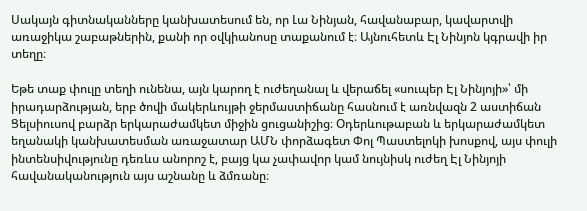Սակայն գիտնականները կանխատեսում են, որ Լա Նինյան, հավանաբար, կավարտվի առաջիկա շաբաթներին, քանի որ օվկիանոսը տաքանում է։ Այնուհետև Էլ Նինյոն կգրավի իր տեղը։

Եթե տաք փուլը տեղի ունենա, այն կարող է ուժեղանալ և վերաճել «սուպեր Էլ Նինյոյի»՝ մի իրադարձության, երբ ծովի մակերևույթի ջերմաստիճանը հասնում է առնվազն 2 աստիճան Ցելսիուսով բարձր երկարաժամկետ միջին ցուցանիշից։ Օդերևութաբան և երկարաժամկետ եղանակի կանխատեսման առաջատար ԱՄՆ փորձագետ Փոլ Պաստելոկի խոսքով, այս փուլի ինտենսիվությունը դեռևս անորոշ է, բայց կա չափավոր կամ նույնիսկ ուժեղ Էլ Նինյոյի հավանականություն այս աշնանը և ձմռանը։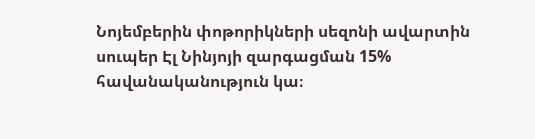Նոյեմբերին փոթորիկների սեզոնի ավարտին սուպեր Էլ Նինյոյի զարգացման 15% հավանականություն կա։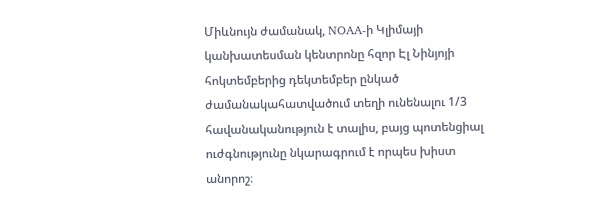Միևնույն ժամանակ, NOAA-ի Կլիմայի կանխատեսման կենտրոնը հզոր Էլ Նինյոյի հոկտեմբերից դեկտեմբեր ընկած ժամանակահատվածում տեղի ունենալու 1/3 հավանականություն է տալիս, բայց պոտենցիալ ուժգնությունը նկարագրում է որպես խիստ անորոշ։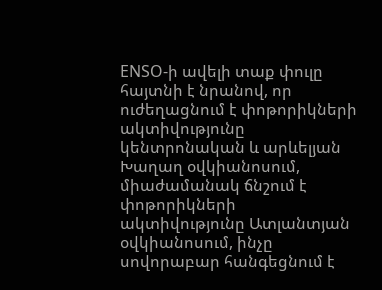ENSO-ի ավելի տաք փուլը հայտնի է նրանով, որ ուժեղացնում է փոթորիկների ակտիվությունը կենտրոնական և արևելյան Խաղաղ օվկիանոսում, միաժամանակ ճնշում է փոթորիկների ակտիվությունը Ատլանտյան օվկիանոսում, ինչը սովորաբար հանգեցնում է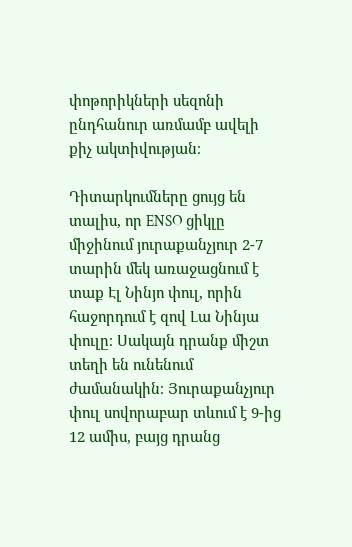փոթորիկների սեզոնի ընդհանուր առմամբ ավելի քիչ ակտիվության։

Դիտարկումները ցույց են տալիս, որ ENSO ցիկլը միջինում յուրաքանչյուր 2-7 տարին մեկ առաջացնում է տաք Էլ Նինյո փուլ, որին հաջորդում է զով Լա Նինյա փուլը։ Սակայն դրանք միշտ տեղի են ունենում ժամանակին։ Յուրաքանչյուր փուլ սովորաբար տևում է 9-ից 12 ամիս, բայց դրանց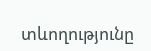տևողությունը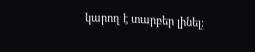կարող է տարբեր լինել։